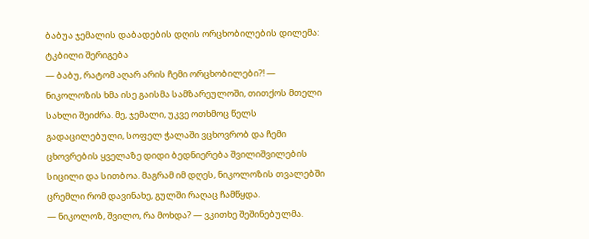ბაბუა ჯემალის დაბადების დღის ორცხობილების დილემა: ტკბილი შერიგება
— ბაბუ, რატომ აღარ არის ჩემი ორცხობილები?! — ნიკოლოზის ხმა ისე გაისმა სამზარეულოში, თითქოს მთელი სახლი შეიძრა. მე, ჯემალი, უკვე ოთხმოც წელს გადაცილებული, სოფელ ჭალაში ვცხოვრობ და ჩემი ცხოვრების ყველაზე დიდი ბედნიერება შვილიშვილების სიცილი და სითბოა. მაგრამ იმ დღეს, ნიკოლოზის თვალებში ცრემლი რომ დავინახე, გულში რაღაც ჩამწყდა.
— ნიკოლოზ, შვილო, რა მოხდა? — ვკითხე შეშინებულმა.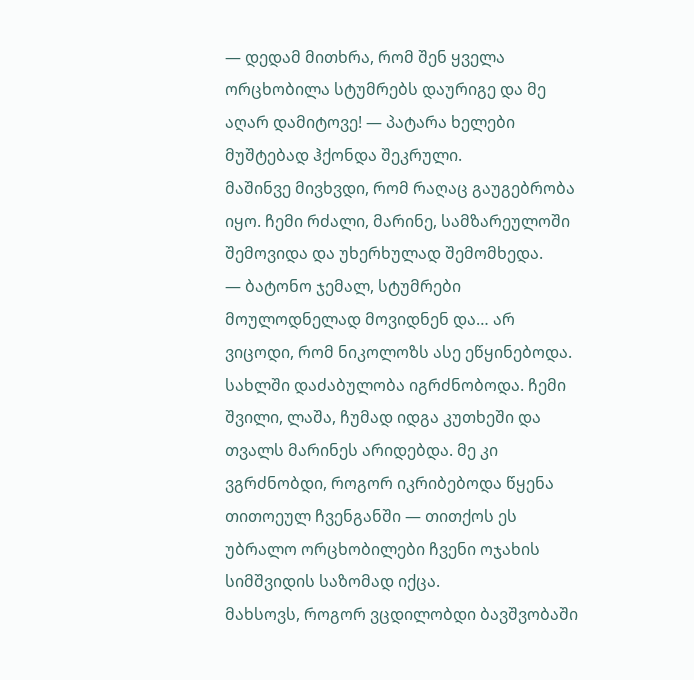— დედამ მითხრა, რომ შენ ყველა ორცხობილა სტუმრებს დაურიგე და მე აღარ დამიტოვე! — პატარა ხელები მუშტებად ჰქონდა შეკრული.
მაშინვე მივხვდი, რომ რაღაც გაუგებრობა იყო. ჩემი რძალი, მარინე, სამზარეულოში შემოვიდა და უხერხულად შემომხედა.
— ბატონო ჯემალ, სტუმრები მოულოდნელად მოვიდნენ და… არ ვიცოდი, რომ ნიკოლოზს ასე ეწყინებოდა.
სახლში დაძაბულობა იგრძნობოდა. ჩემი შვილი, ლაშა, ჩუმად იდგა კუთხეში და თვალს მარინეს არიდებდა. მე კი ვგრძნობდი, როგორ იკრიბებოდა წყენა თითოეულ ჩვენგანში — თითქოს ეს უბრალო ორცხობილები ჩვენი ოჯახის სიმშვიდის საზომად იქცა.
მახსოვს, როგორ ვცდილობდი ბავშვობაში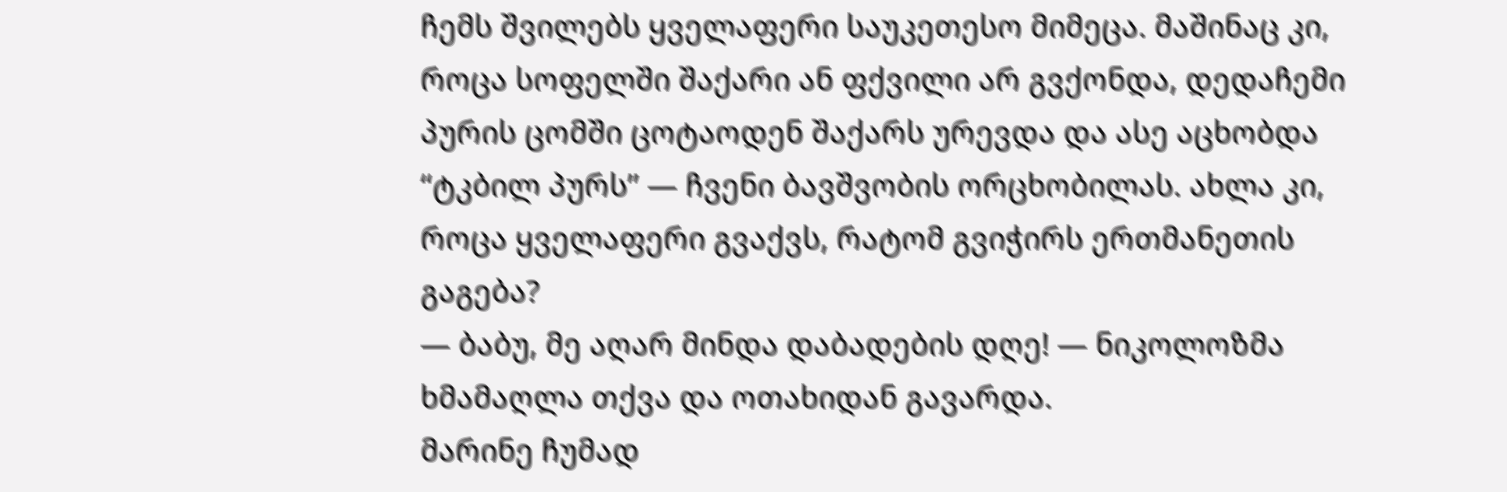ჩემს შვილებს ყველაფერი საუკეთესო მიმეცა. მაშინაც კი, როცა სოფელში შაქარი ან ფქვილი არ გვქონდა, დედაჩემი პურის ცომში ცოტაოდენ შაქარს ურევდა და ასე აცხობდა “ტკბილ პურს” — ჩვენი ბავშვობის ორცხობილას. ახლა კი, როცა ყველაფერი გვაქვს, რატომ გვიჭირს ერთმანეთის გაგება?
— ბაბუ, მე აღარ მინდა დაბადების დღე! — ნიკოლოზმა ხმამაღლა თქვა და ოთახიდან გავარდა.
მარინე ჩუმად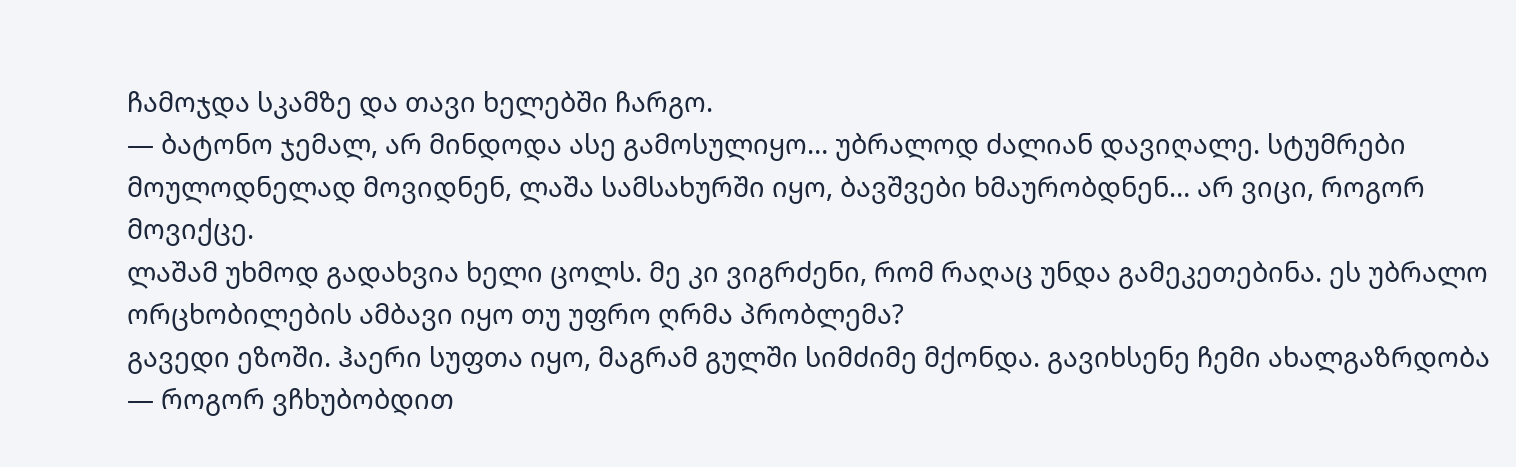ჩამოჯდა სკამზე და თავი ხელებში ჩარგო.
— ბატონო ჯემალ, არ მინდოდა ასე გამოსულიყო… უბრალოდ ძალიან დავიღალე. სტუმრები მოულოდნელად მოვიდნენ, ლაშა სამსახურში იყო, ბავშვები ხმაურობდნენ… არ ვიცი, როგორ მოვიქცე.
ლაშამ უხმოდ გადახვია ხელი ცოლს. მე კი ვიგრძენი, რომ რაღაც უნდა გამეკეთებინა. ეს უბრალო ორცხობილების ამბავი იყო თუ უფრო ღრმა პრობლემა?
გავედი ეზოში. ჰაერი სუფთა იყო, მაგრამ გულში სიმძიმე მქონდა. გავიხსენე ჩემი ახალგაზრდობა — როგორ ვჩხუბობდით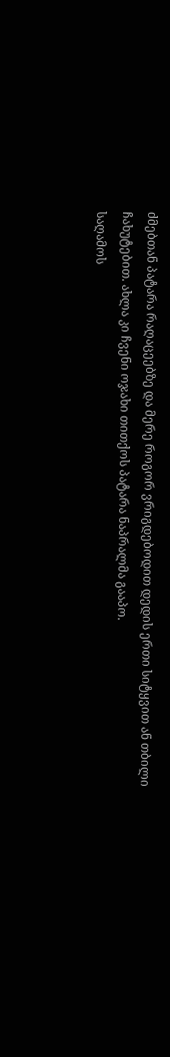ძმებთან პატარა რაღაცეებზე და მერე როგორ ვრიგდებოდით დედის ერთი სიტყვით ან თბილი ჩახუტებით. ახლა კი ჩვენი ოჯახი თითქოს პატარა ნაპრალმა გააპო.
საღამოს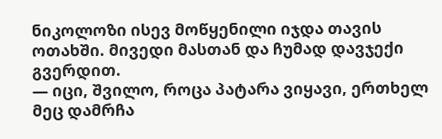ნიკოლოზი ისევ მოწყენილი იჯდა თავის ოთახში. მივედი მასთან და ჩუმად დავჯექი გვერდით.
— იცი, შვილო, როცა პატარა ვიყავი, ერთხელ მეც დამრჩა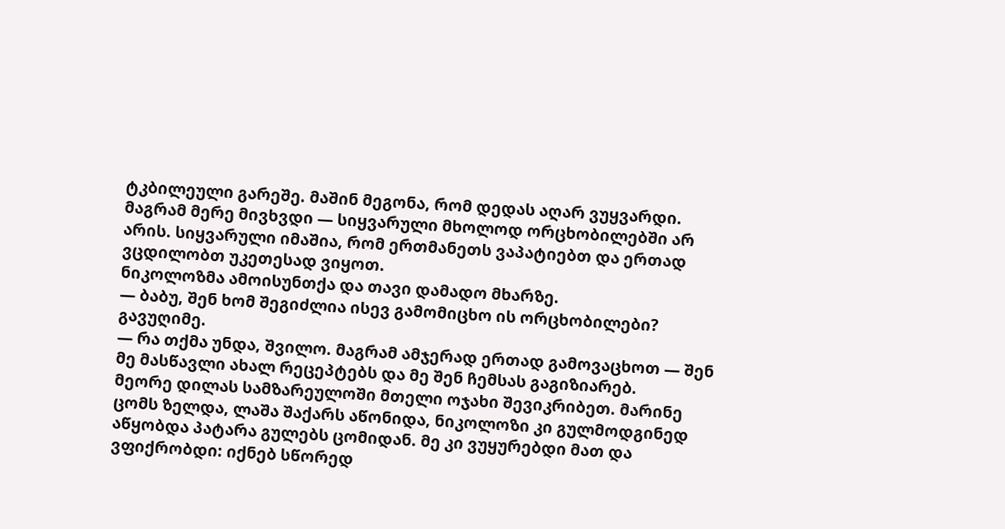ტკბილეული გარეშე. მაშინ მეგონა, რომ დედას აღარ ვუყვარდი. მაგრამ მერე მივხვდი — სიყვარული მხოლოდ ორცხობილებში არ არის. სიყვარული იმაშია, რომ ერთმანეთს ვაპატიებთ და ერთად ვცდილობთ უკეთესად ვიყოთ.
ნიკოლოზმა ამოისუნთქა და თავი დამადო მხარზე.
— ბაბუ, შენ ხომ შეგიძლია ისევ გამომიცხო ის ორცხობილები?
გავუღიმე.
— რა თქმა უნდა, შვილო. მაგრამ ამჯერად ერთად გამოვაცხოთ — შენ მე მასწავლი ახალ რეცეპტებს და მე შენ ჩემსას გაგიზიარებ.
მეორე დილას სამზარეულოში მთელი ოჯახი შევიკრიბეთ. მარინე ცომს ზელდა, ლაშა შაქარს აწონიდა, ნიკოლოზი კი გულმოდგინედ აწყობდა პატარა გულებს ცომიდან. მე კი ვუყურებდი მათ და ვფიქრობდი: იქნებ სწორედ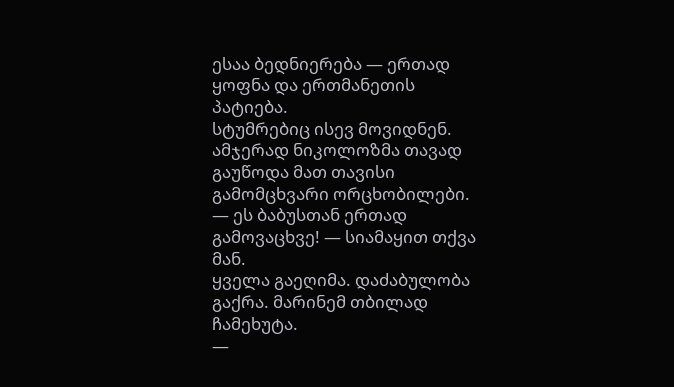ესაა ბედნიერება — ერთად ყოფნა და ერთმანეთის პატიება.
სტუმრებიც ისევ მოვიდნენ. ამჯერად ნიკოლოზმა თავად გაუწოდა მათ თავისი გამომცხვარი ორცხობილები.
— ეს ბაბუსთან ერთად გამოვაცხვე! — სიამაყით თქვა მან.
ყველა გაეღიმა. დაძაბულობა გაქრა. მარინემ თბილად ჩამეხუტა.
—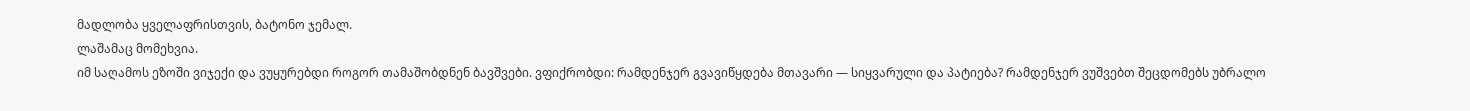მადლობა ყველაფრისთვის, ბატონო ჯემალ.
ლაშამაც მომეხვია.
იმ საღამოს ეზოში ვიჯექი და ვუყურებდი როგორ თამაშობდნენ ბავშვები. ვფიქრობდი: რამდენჯერ გვავიწყდება მთავარი — სიყვარული და პატიება? რამდენჯერ ვუშვებთ შეცდომებს უბრალო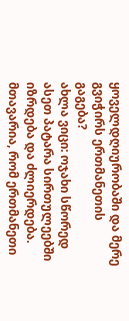ყოველდღიურობაში და მერე გვიჭირს ერთმანეთის გაგება?
ახლა ვიცი: ოჯახი სწორედ ასეთ პატარა სირთულეებში იზრდება და ძლიერდება. მთავარია, რომ ერთმანეთი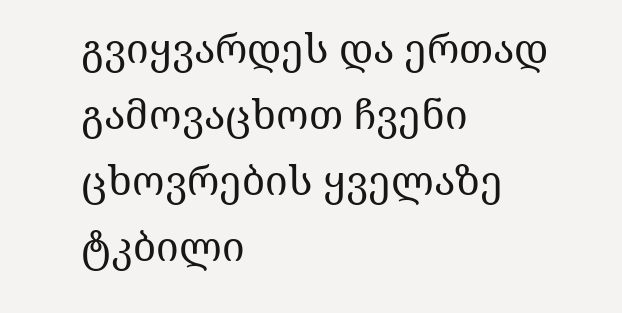გვიყვარდეს და ერთად გამოვაცხოთ ჩვენი ცხოვრების ყველაზე ტკბილი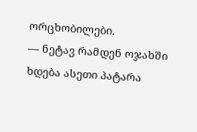ორცხობილები.
— ნეტავ რამდენ ოჯახში ხდება ასეთი პატარა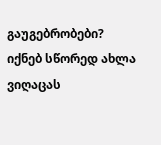გაუგებრობები? იქნებ სწორედ ახლა ვიღაცას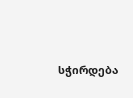სჭირდება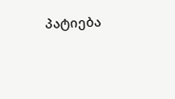პატიება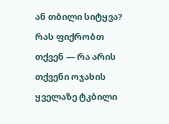ან თბილი სიტყვა? რას ფიქრობთ თქვენ — რა არის თქვენი ოჯახის ყველაზე ტკბილი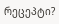რეცეპტი?